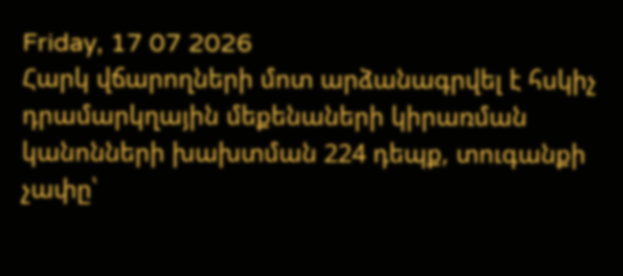Friday, 17 07 2026
Հարկ վճարողների մոտ արձանագրվել է հսկիչ դրամարկղային մեքենաների կիրառման կանոնների խախտման 224 դեպք, տուգանքի չափը՝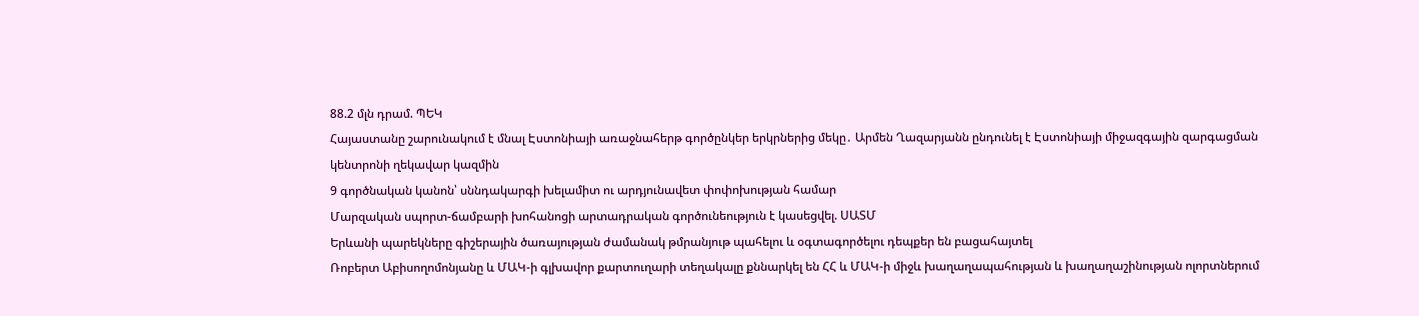88.2 մլն դրամ. ՊԵԿ
Հայաստանը շարունակում է մնալ Էստոնիայի առաջնահերթ գործընկեր երկրներից մեկը․ Արմեն Ղազարյանն ընդունել է Էստոնիայի միջազգային զարգացման կենտրոնի ղեկավար կազմին
9 գործնական կանոն՝ սննդակարգի խելամիտ ու արդյունավետ փոփոխության համար
Մարզական սպորտ-ճամբարի խոհանոցի արտադրական գործունեություն է կասեցվել. ՍԱՏՄ
Երևանի պարեկները գիշերային ծառայության ժամանակ թմրանյութ պահելու և օգտագործելու դեպքեր են բացահայտել
Ռոբերտ Աբիսողոմոնյանը և ՄԱԿ-ի գլխավոր քարտուղարի տեղակալը քննարկել են ՀՀ և ՄԱԿ-ի միջև խաղաղապահության և խաղաղաշինության ոլորտներում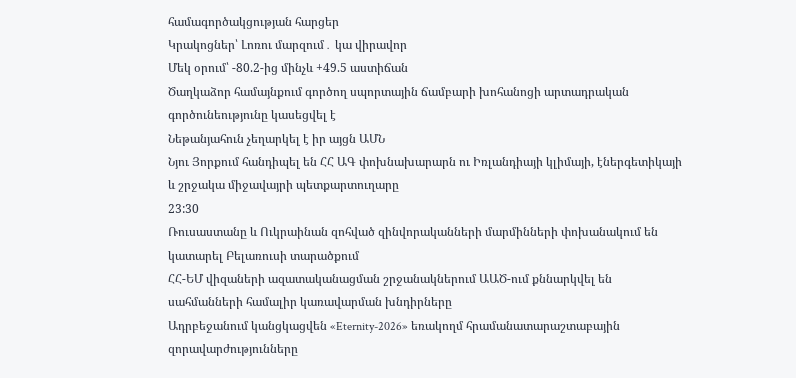համագործակցության հարցեր
Կրակոցներ՝ Լոռու մարզում․ կա վիրավոր
Մեկ օրում՝ -80.2-ից մինչև +49.5 աստիճան
Ծաղկաձոր համայնքում գործող սպորտային ճամբարի խոհանոցի արտադրական գործունեությունը կասեցվել է
Նեթանյահուն չեղարկել է իր այցն ԱՄՆ
Նյու Յորքում հանդիպել են ՀՀ ԱԳ փոխնախարարն ու Իռլանդիայի կլիմայի, էներգետիկայի և շրջակա միջավայրի պետքարտուղարը
23:30
Ռուսաստանը և Ուկրաինան զոհված զինվորականների մարմինների փոխանակում են կատարել Բելառուսի տարածքում
ՀՀ-ԵՄ վիզաների ազատականացման շրջանակներում ԱԱԾ-ում քննարկվել են սահմանների համալիր կառավարման խնդիրները
Ադրբեջանում կանցկացվեն «Eternity-2026» եռակողմ հրամանատարաշտաբային զորավարժությունները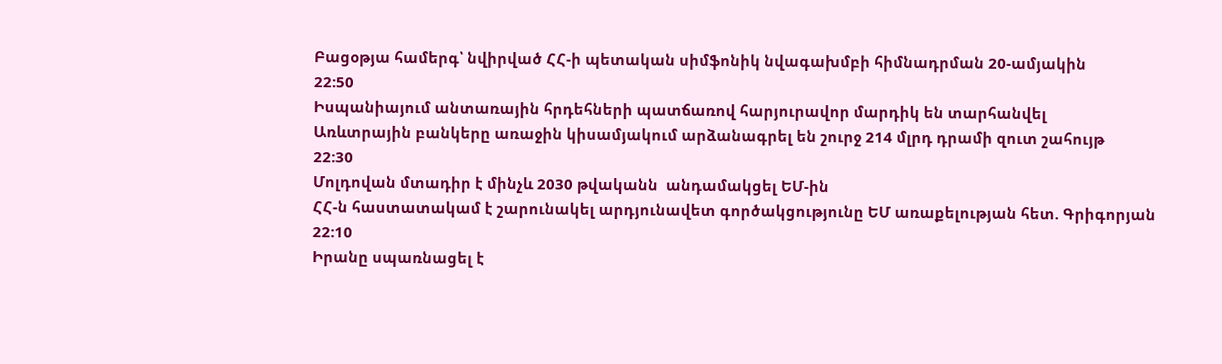Բացօթյա համերգ՝ նվիրված ՀՀ-ի պետական սիմֆոնիկ նվագախմբի հիմնադրման 20-ամյակին
22:50
Իսպանիայում անտառային հրդեհների պատճառով հարյուրավոր մարդիկ են տարհանվել
Առևտրային բանկերը առաջին կիսամյակում արձանագրել են շուրջ 214 մլրդ դրամի զուտ շահույթ
22:30
Մոլդովան մտադիր է մինչև 2030 թվականն  անդամակցել ԵՄ-ին
ՀՀ-ն հաստատակամ է շարունակել արդյունավետ գործակցությունը ԵՄ առաքելության հետ. Գրիգորյան
22:10
Իրանը սպառնացել է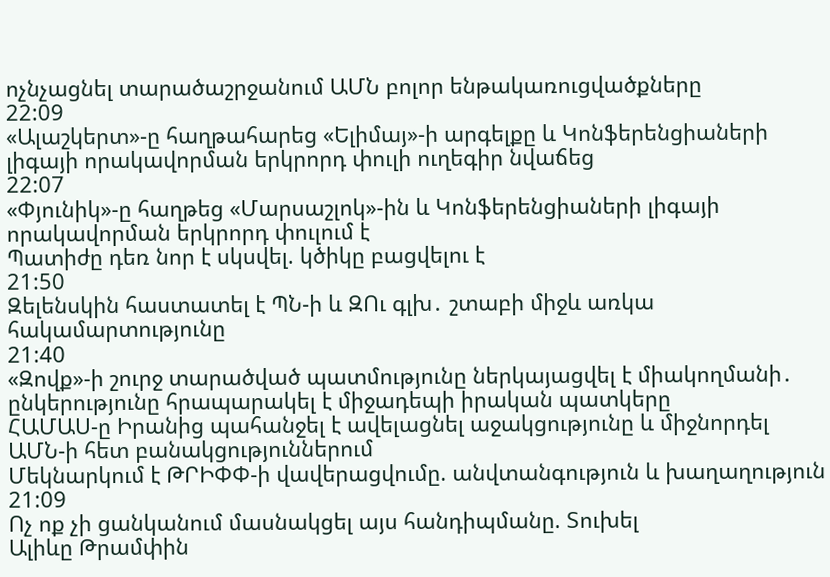ոչնչացնել տարածաշրջանում ԱՄՆ բոլոր ենթակառուցվածքները
22:09
«Ալաշկերտ»-ը հաղթահարեց «Ելիմայ»-ի արգելքը և Կոնֆերենցիաների լիգայի որակավորման երկրորդ փուլի ուղեգիր նվաճեց
22:07
«Փյունիկ»-ը հաղթեց «Մարսաշլոկ»-ին և Կոնֆերենցիաների լիգայի որակավորման երկրորդ փուլում է
Պատիժը դեռ նոր է սկսվել. կծիկը բացվելու է
21:50
Զելենսկին հաստատել է ՊՆ-ի և ԶՈւ գլխ․ շտաբի միջև առկա հակամարտությունը
21:40
«Զովք»-ի շուրջ տարածված պատմությունը ներկայացվել է միակողմանի․ ընկերությունը հրապարակել է միջադեպի իրական պատկերը
ՀԱՄԱՍ-ը Իրանից պահանջել է ավելացնել աջակցությունը և միջնորդել ԱՄՆ-ի հետ բանակցություններում
Մեկնարկում է ԹՐԻՓՓ-ի վավերացվումը. անվտանգություն և խաղաղություն
21:09
Ոչ ոք չի ցանկանում մասնակցել այս հանդիպմանը. Տուխել
Ալիևը Թրամփին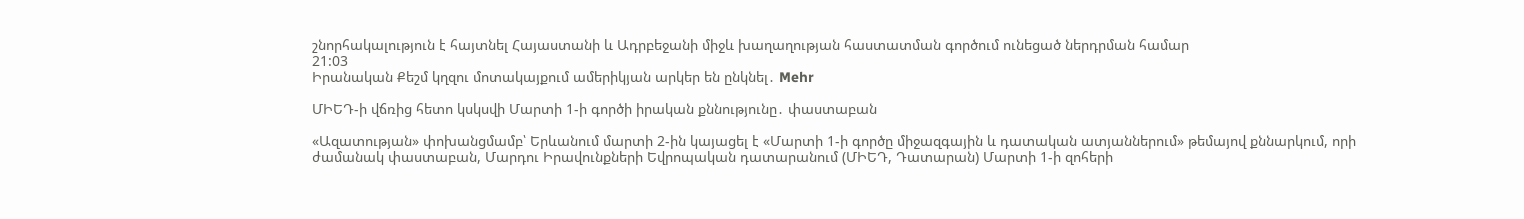շնորհակալություն է հայտնել Հայաստանի և Ադրբեջանի միջև խաղաղության հաստատման գործում ունեցած ներդրման համար
21:03
Իրանական Քեշմ կղզու մոտակայքում ամերիկյան արկեր են ընկնել․ Mehr

ՄԻԵԴ-ի վճռից հետո կսկսվի Մարտի 1-ի գործի իրական քննությունը․ փաստաբան

«Ազատության» փոխանցմամբ՝ Երևանում մարտի 2-ին կայացել է «Մարտի 1-ի գործը միջազգային և դատական ատյաններում» թեմայով քննարկում, որի ժամանակ փաստաբան, Մարդու Իրավունքների Եվրոպական դատարանում (ՄԻԵԴ, Դատարան) Մարտի 1-ի զոհերի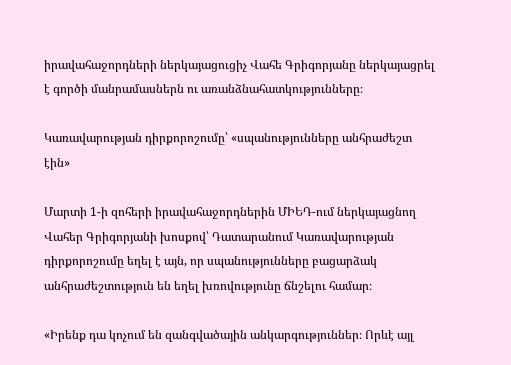իրավահաջորդների ներկայացուցիչ Վահե Գրիգորյանը ներկայացրել է գործի մանրամասներն ու առանձնահատկությունները։

Կառավարության դիրքորոշումը՝ «սպանությունները անհրաժեշտ էին»

Մարտի 1-ի զոհերի իրավահաջորդներին ՄԻԵԴ-ում ներկայացնող Վահեր Գրիգորյանի խոսքով՝ Դատարանում Կառավարության դիրքորոշումը եղել է այն, որ սպանությունները բացարձակ անհրաժեշտություն են եղել խռովությունը ճնշելու համար։

«Իրենք դա կոչում են զանգվածային անկարգություններ։ Որևէ այլ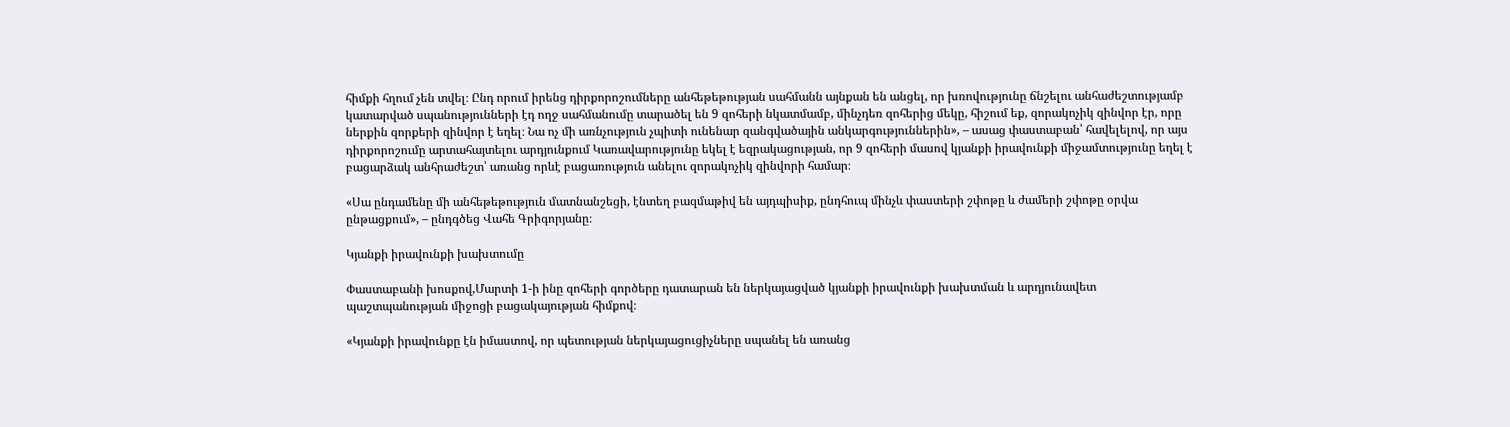հիմքի հղում չեն տվել։ Ընդ որում իրենց դիրքորոշումները անհեթեթության սահմանն այնքան են անցել, որ խռովությունը ճնշելու անհաժեշտությամբ կատարված սպանությունների էդ ողջ սահմանումը տարածել են 9 զոհերի նկատմամբ, մինչդեռ զոհերից մեկը, հիշում եք, զորակոչիկ զինվոր էր, որը ներքին զորքերի զինվոր է եղել։ Նա ոչ մի առնչություն չպիտի ունենար զանգվածային անկարգություններին», – ասաց փաստաբան՝ հավելելով, որ այս դիրքորոշումը արտահայտելու արդյունքում Կառավարությունը եկել է եզրակացության, որ 9 զոհերի մասով կյանքի իրավունքի միջամտությունը եղել է բացարձակ անհրաժեշտ՝ առանց որևէ բացառություն անելու զորակոչիկ զինվորի համար։

«Սա ընդամենը մի անհեթեթություն մատնանշեցի, էնտեղ բազմաթիվ են այդպիսիք, ընդհուպ մինչև փաստերի շփոթը և ժամերի շփոթը օրվա ընթացքում», – ընդգծեց Վահե Գրիգորյանը։

Կյանքի իրավունքի խախտումը

Փաստաբանի խոսքով,Մարտի 1-ի ինը զոհերի գործերը դատարան են ներկայացված կյանքի իրավունքի խախտման և արդյունավետ պաշտպանության միջոցի բացակայության հիմքով։

«Կյանքի իրավունքը էն իմաստով, որ պետության ներկայացուցիչները սպանել են առանց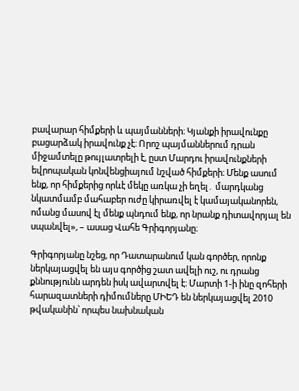բավարար հիմքերի և պայմանների։ Կյանքի իրավունքը բացարձակ իրավունք չէ։ Որոշ պայմաններում դրան միջամտելը թույլատրելի է, ըստ Մարդու իրավունքների եվրոպական կոնվենցիայում նշված հիմքերի։ Մենք ասում ենք, որ հիմքերից որևէ մեկը առկա չի եղել․ մարդկանց նկատմամբ մահաբեր ուժը կիրառվել է կամայականորեն, ոմանց մասով էլ մենք պնդում ենք, որ նրանք դիտավորյալ են սպանվել», – ասաց Վահե Գրիգորյանը։

Գրիգորյանը նշեց, որ Դատարանում կան գործեր, որոնք ներկայացվել են այս գործից շատ ավելի ուշ, ու դրանց քննությունն արդեն իսկ ավարտվել է։ Մարտի 1-ի ինը զոհերի հարազատների դիմումները ՄԻԵԴ են ներկայացվել 2010 թվականին՝ որպես նախնական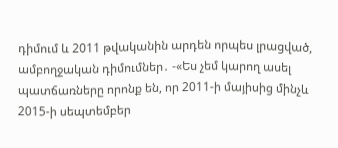դիմում և 2011 թվականին արդեն որպես լրացված, ամբողջական դիմումներ․ -«Ես չեմ կարող ասել պատճառները որոնք են, որ 2011-ի մայիսից մինչև 2015-ի սեպտեմբեր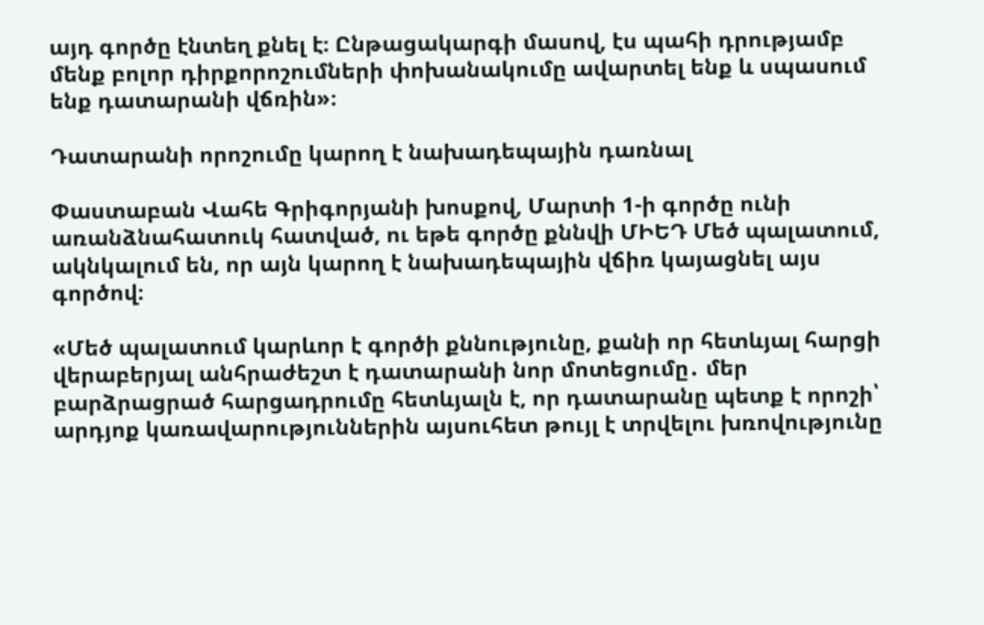այդ գործը էնտեղ քնել է։ Ընթացակարգի մասով, էս պահի դրությամբ մենք բոլոր դիրքորոշումների փոխանակումը ավարտել ենք և սպասում ենք դատարանի վճռին»։

Դատարանի որոշումը կարող է նախադեպային դառնալ

Փաստաբան Վահե Գրիգորյանի խոսքով, Մարտի 1-ի գործը ունի առանձնահատուկ հատված, ու եթե գործը քննվի ՄԻԵԴ Մեծ պալատում, ակնկալում են, որ այն կարող է նախադեպային վճիռ կայացնել այս գործով։

«Մեծ պալատում կարևոր է գործի քննությունը, քանի որ հետևյալ հարցի վերաբերյալ անհրաժեշտ է դատարանի նոր մոտեցումը․ մեր բարձրացրած հարցադրումը հետևյալն է, որ դատարանը պետք է որոշի՝ արդյոք կառավարություններին այսուհետ թույլ է տրվելու խռովությունը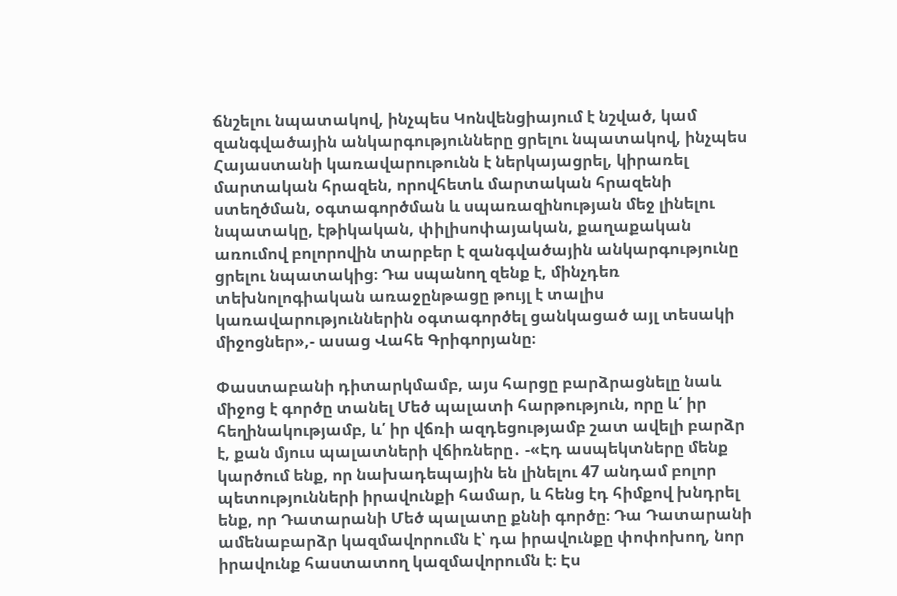ճնշելու նպատակով, ինչպես Կոնվենցիայում է նշված, կամ զանգվածային անկարգությունները ցրելու նպատակով, ինչպես Հայաստանի կառավարութունն է ներկայացրել, կիրառել մարտական հրազեն, որովհետև մարտական հրազենի ստեղծման, օգտագործման և սպառազինության մեջ լինելու նպատակը, էթիկական, փիլիսոփայական, քաղաքական առումով բոլորովին տարբեր է զանգվածային անկարգությունը ցրելու նպատակից։ Դա սպանող զենք է, մինչդեռ տեխնոլոգիական առաջընթացը թույլ է տալիս կառավարություններին օգտագործել ցանկացած այլ տեսակի միջոցներ»,- ասաց Վահե Գրիգորյանը։

Փաստաբանի դիտարկմամբ, այս հարցը բարձրացնելը նաև միջոց է գործը տանել Մեծ պալատի հարթություն, որը և՛ իր հեղինակությամբ, և՛ իր վճռի ազդեցությամբ շատ ավելի բարձր է, քան մյուս պալատների վճիռները․ -«Էդ ասպեկտները մենք կարծում ենք, որ նախադեպային են լինելու 47 անդամ բոլոր պետությունների իրավունքի համար, և հենց էդ հիմքով խնդրել ենք, որ Դատարանի Մեծ պալատը քննի գործը։ Դա Դատարանի ամենաբարձր կազմավորումն է՝ դա իրավունքը փոփոխող, նոր իրավունք հաստատող կազմավորումն է։ Էս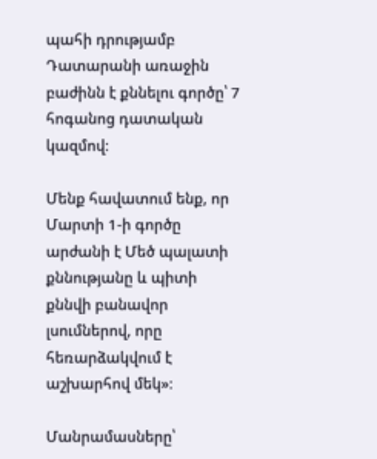պահի դրությամբ Դատարանի առաջին բաժինն է քննելու գործը՝ 7 հոգանոց դատական կազմով։

Մենք հավատում ենք, որ Մարտի 1-ի գործը արժանի է Մեծ պալատի քննությանը և պիտի քննվի բանավոր լսումներով, որը հեռարձակվում է աշխարհով մեկ»։

Մանրամասները՝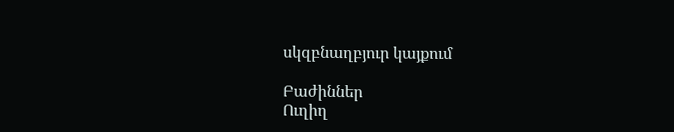սկզբնաղբյուր կայքում

Բաժիններ
Ուղիղ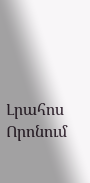Լրահոս
Որոնում